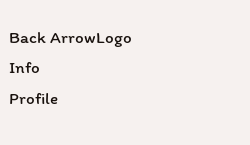Back ArrowLogo
Info
Profile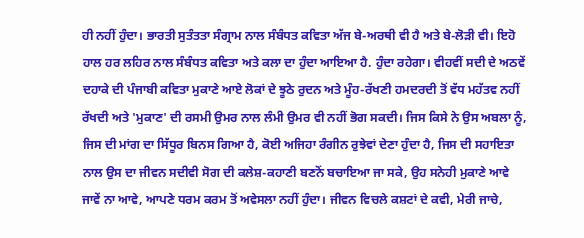ਹੀ ਨਹੀਂ ਹੁੰਦਾ। ਭਾਰਤੀ ਸੁਤੰਤਤਾ ਸੰਗ੍ਰਾਮ ਨਾਲ ਸੰਬੰਧਤ ਕਵਿਤਾ ਅੱਜ ਬੇ-ਅਰਥੀ ਵੀ ਹੈ ਅਤੇ ਬੇ-ਲੋੜੀ ਵੀ। ਇਹੋ ਹਾਲ ਹਰ ਲਹਿਰ ਨਾਲ ਸੰਬੰਧਤ ਕਵਿਤਾ ਅਤੇ ਕਲਾ ਦਾ ਹੁੰਦਾ ਆਇਆ ਹੈ. ਹੁੰਦਾ ਰਹੇਗਾ। ਵੀਹਵੀਂ ਸਦੀ ਦੇ ਅਠਵੇਂ ਦਹਾਕੇ ਦੀ ਪੰਜਾਬੀ ਕਵਿਤਾ ਮੁਕਾਣੇ ਆਏ ਲੋਕਾਂ ਦੇ ਝੂਠੇ ਰੁਦਨ ਅਤੇ ਮੂੰਹ-ਰੱਖਣੀ ਹਮਦਰਦੀ ਤੋਂ ਵੱਧ ਮਹੱਤਵ ਨਹੀਂ ਰੱਖਦੀ ਅਤੇ 'ਮੁਕਾਣ' ਦੀ ਰਸਮੀ ਉਮਰ ਨਾਲ ਲੰਮੀ ਉਮਰ ਵੀ ਨਹੀਂ ਭੋਗ ਸਕਦੀ। ਜਿਸ ਕਿਸੇ ਨੇ ਉਸ ਅਬਲਾ ਨੂੰ, ਜਿਸ ਦੀ ਮਾਂਗ ਦਾ ਸਿੱਧੂਰ ਬਿਨਸ ਗਿਆ ਹੈ, ਕੋਈ ਅਜਿਹਾ ਰੰਗੀਨ ਰੁਝੇਵਾਂ ਦੇਣਾ ਹੁੰਦਾ ਹੈ, ਜਿਸ ਦੀ ਸਹਾਇਤਾ ਨਾਲ ਉਸ ਦਾ ਜੀਵਨ ਸਦੀਵੀ ਸੋਗ ਦੀ ਕਲੇਸ਼-ਕਹਾਣੀ ਬਣਨੋਂ ਬਚਾਇਆ ਜਾ ਸਕੇ, ਉਹ ਸਨੇਹੀ ਮੁਕਾਣੇ ਆਵੇ ਜਾਵੇਂ ਨਾ ਆਵੇ, ਆਪਣੇ ਧਰਮ ਕਰਮ ਤੋਂ ਅਵੇਸਲਾ ਨਹੀਂ ਹੁੰਦਾ। ਜੀਵਨ ਵਿਚਲੇ ਕਸ਼ਟਾਂ ਦੇ ਕਵੀ, ਮੇਰੀ ਜਾਚੇ,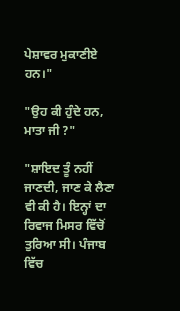ਪੇਸ਼ਾਵਰ ਮੁਕਾਣੀਏ ਹਨ।"

"ਉਹ ਕੀ ਹੁੰਦੇ ਹਨ, ਮਾਤਾ ਜੀ ?"

"ਸ਼ਾਇਦ ਤੂੰ ਨਹੀਂ ਜਾਣਦੀ, ਜਾਣ ਕੇ ਲੈਣਾ ਵੀ ਕੀ ਹੈ। ਇਨ੍ਹਾਂ ਦਾ ਰਿਵਾਜ ਮਿਸਰ ਵਿੱਚੋਂ ਤੁਰਿਆ ਸੀ। ਪੰਜਾਬ ਵਿੱਚ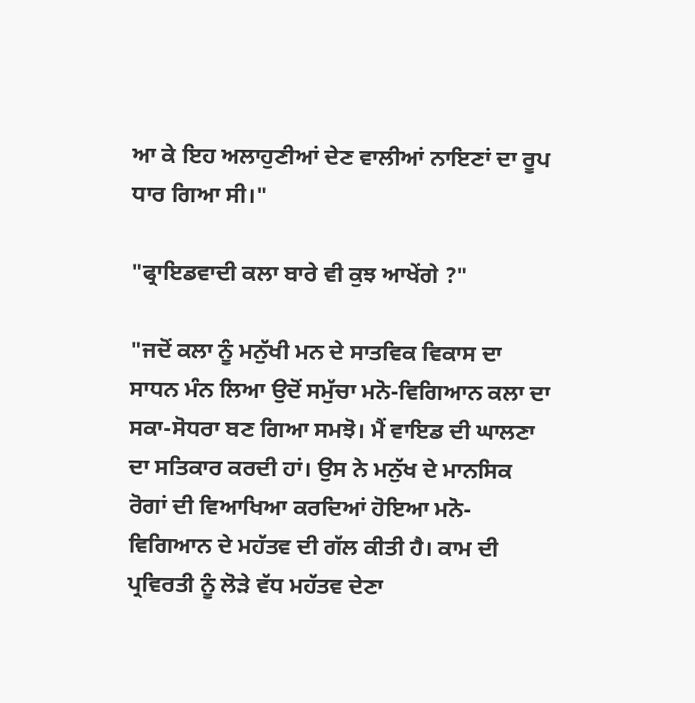ਆ ਕੇ ਇਹ ਅਲਾਹੁਣੀਆਂ ਦੇਣ ਵਾਲੀਆਂ ਨਾਇਣਾਂ ਦਾ ਰੂਪ ਧਾਰ ਗਿਆ ਸੀ।"

"ਫ੍ਰਾਇਡਵਾਦੀ ਕਲਾ ਬਾਰੇ ਵੀ ਕੁਝ ਆਖੇਂਗੇ ?"

"ਜਦੋਂ ਕਲਾ ਨੂੰ ਮਨੁੱਖੀ ਮਨ ਦੇ ਸਾਤਵਿਕ ਵਿਕਾਸ ਦਾ ਸਾਧਨ ਮੰਨ ਲਿਆ ਉਦੋਂ ਸਮੁੱਚਾ ਮਨੋ-ਵਿਗਿਆਨ ਕਲਾ ਦਾ ਸਕਾ-ਸੋਧਰਾ ਬਣ ਗਿਆ ਸਮਝੋ। ਮੈਂ ਵਾਇਡ ਦੀ ਘਾਲਣਾ ਦਾ ਸਤਿਕਾਰ ਕਰਦੀ ਹਾਂ। ਉਸ ਨੇ ਮਨੁੱਖ ਦੇ ਮਾਨਸਿਕ ਰੋਗਾਂ ਦੀ ਵਿਆਖਿਆ ਕਰਦਿਆਂ ਹੋਇਆ ਮਨੋ-ਵਿਗਿਆਨ ਦੇ ਮਹੱਤਵ ਦੀ ਗੱਲ ਕੀਤੀ ਹੈ। ਕਾਮ ਦੀ ਪ੍ਰਵਿਰਤੀ ਨੂੰ ਲੋੜੇ ਵੱਧ ਮਹੱਤਵ ਦੇਣਾ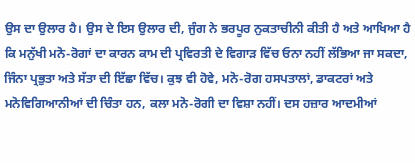ਉਸ ਦਾ ਉਲਾਰ ਹੈ। ਉਸ ਦੇ ਇਸ ਉਲਾਰ ਦੀ, ਜੁੰਗ ਨੇ ਭਰਪੂਰ ਨੁਕਤਾਚੀਨੀ ਕੀਤੀ ਹੈ ਅਤੇ ਆਖਿਆ ਹੈ ਕਿ ਮਨੁੱਖੀ ਮਨੋ-ਰੋਗਾਂ ਦਾ ਕਾਰਨ ਕਾਮ ਦੀ ਪ੍ਰਵਿਰਤੀ ਦੇ ਵਿਗਾੜ ਵਿੱਚ ਓਨਾ ਨਹੀਂ ਲੱਭਿਆ ਜਾ ਸਕਦਾ, ਜਿੰਨਾ ਪ੍ਰਭੁਤਾ ਅਤੇ ਸੱਤਾ ਦੀ ਇੱਛਾ ਵਿੱਚ। ਕੁਝ ਵੀ ਹੋਵੇ, ਮਨੋ-ਰੋਗ ਹਸਪਤਾਲਾਂ, ਡਾਕਟਰਾਂ ਅਤੇ ਮਨੋਵਿਗਿਆਨੀਆਂ ਦੀ ਚਿੰਤਾ ਹਨ, ਕਲਾ ਮਨੋ-ਰੋਗੀ ਦਾ ਵਿਸ਼ਾ ਨਹੀਂ। ਦਸ ਹਜ਼ਾਰ ਆਦਮੀਆਂ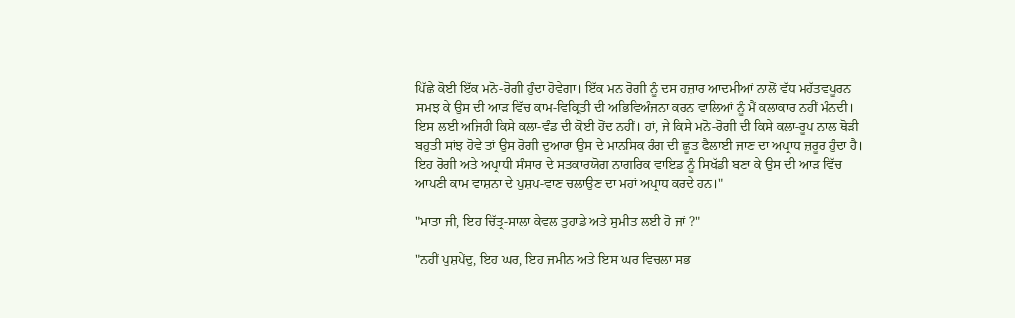ਪਿੱਛੇ ਕੋਈ ਇੱਕ ਮਨੋ-ਰੋਗੀ ਹੁੰਦਾ ਹੋਵੇਗਾ। ਇੱਕ ਮਨ ਰੋਗੀ ਨੂੰ ਦਸ ਹਜ਼ਾਰ ਆਦਮੀਆਂ ਨਾਲੋਂ ਵੱਧ ਮਹੱਤਵਪੂਰਨ ਸਮਝ ਕੇ ਉਸ ਦੀ ਆੜ ਵਿੱਚ ਕਾਮ-ਵਿਕ੍ਰਿਤੀ ਦੀ ਅਭਿਵਿਅੰਜਨਾ ਕਰਨ ਵਾਲਿਆਂ ਨੂੰ ਮੈਂ ਕਲਾਕਾਰ ਨਹੀਂ ਮੰਨਦੀ। ਇਸ ਲਈ ਅਜਿਹੀ ਕਿਸੇ ਕਲਾ-ਵੰਡ ਦੀ ਕੋਈ ਹੋਂਦ ਨਹੀਂ। ਹਾਂ, ਜੇ ਕਿਸੇ ਮਨੋ-ਰੋਗੀ ਦੀ ਕਿਸੇ ਕਲਾ-ਰੂਪ ਨਾਲ ਥੋੜੀ ਬਹੁਤੀ ਸਾਂਝ ਹੋਵੇ ਤਾਂ ਉਸ ਰੋਗੀ ਦੁਆਰਾ ਉਸ ਦੇ ਮਾਨਸਿਕ ਰੰਗ ਦੀ ਛੂਤ ਫੈਲਾਈ ਜਾਣ ਦਾ ਅਪ੍ਰਾਧ ਜ਼ਰੂਰ ਹੁੰਦਾ ਹੈ। ਇਹ ਰੋਗੀ ਅਤੇ ਅਪ੍ਰਾਧੀ ਸੰਸਾਰ ਦੇ ਸਤਕਾਰਯੋਗ ਨਾਗਰਿਕ ਵਾਇਡ ਨੂੰ ਸਿਖੱਡੀ ਬਣਾ ਕੇ ਉਸ ਦੀ ਆੜ ਵਿੱਚ ਆਪਣੀ ਕਾਮ ਵਾਸ਼ਨਾ ਦੇ ਪੁਸ਼ਪ-ਵਾਣ ਚਲਾਉਣ ਦਾ ਮਹਾਂ ਅਪ੍ਰਾਧ ਕਰਦੇ ਹਨ।"

"ਮਾਤਾ ਜੀ, ਇਹ ਚਿੱਤ੍ਰ-ਸਾਲਾ ਕੇਵਲ ਤੁਹਾਡੇ ਅਤੇ ਸੁਮੀਤ ਲਈ ਹੋ ਜਾਂ ?"

"ਨਹੀਂ ਪੁਸ਼ਪੇਂਦੁ, ਇਹ ਘਰ, ਇਹ ਜਮੀਨ ਅਤੇ ਇਸ ਘਰ ਵਿਚਲਾ ਸਭ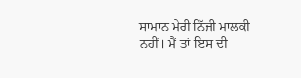ਸਾਮਾਨ ਮੇਰੀ ਨਿੱਜੀ ਮਾਲਕੀ ਨਹੀਂ। ਮੈਂ ਤਾਂ ਇਸ ਦੀ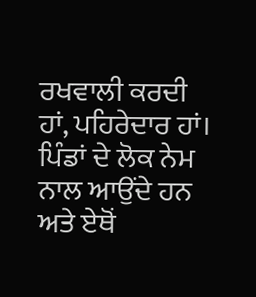ਰਖਵਾਲੀ ਕਰਦੀ ਹਾਂ, ਪਹਿਰੇਦਾਰ ਹਾਂ। ਪਿੰਡਾਂ ਦੇ ਲੋਕ ਨੇਮ ਨਾਲ ਆਉਂਦੇ ਹਨ ਅਤੇ ਏਥੋਂ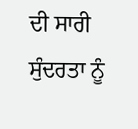ਦੀ ਸਾਰੀ ਸੁੰਦਰਤਾ ਨੂੰ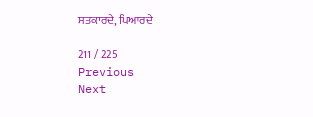ਸਤਕਾਰਦੇ, ਪਿਆਰਦੇ

211 / 225
Previous
Next